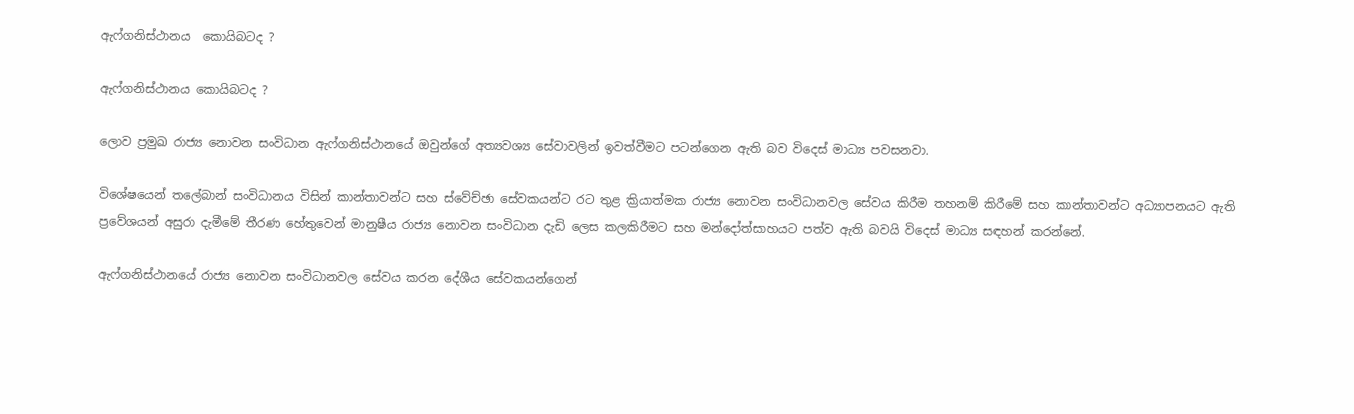ඇෆ්ගනිස්ථානය  කොයිබටද ?

ඇෆ්ගනිස්ථානය කොයිබටද ?

ලොව ප්‍රමුඛ රාජ්‍ය නොවන සංවිධාන ඇෆ්ගනිස්ථානයේ ඔවුන්ගේ අත්‍යවශ්‍ය සේවාවලින් ඉවත්වීමට පටන්ගෙන ඇති බව විදෙස් මාධ්‍ය පවසනවා.

විශේෂයෙන් තලේබාන් සංවිධානය විසින් කාන්තාවන්ට සහ ස්වේච්ඡා සේවකයන්ට රට තුළ ක්‍රියාත්මක රාජ්‍ය නොවන සංවිධානවල සේවය කිරීම තහනම් කිරීමේ සහ කාන්තාවන්ට අධ්‍යාපනයට ඇති ප්‍රවේශයන් අසුරා දැමීමේ තීරණ හේතුවෙන් මානුෂීය රාජ්‍ය නොවන සංවිධාන දැඩි ලෙස කලකිරීමට සහ මන්දෝත්සාහයට පත්ව ඇති බවයි විදෙස් මාධ්‍ය සඳහන් කරන්නේ.

ඇෆ්ගනිස්ථානයේ රාජ්‍ය නොවන සංවිධානවල සේවය කරන දේශීය සේවකයන්ගෙන්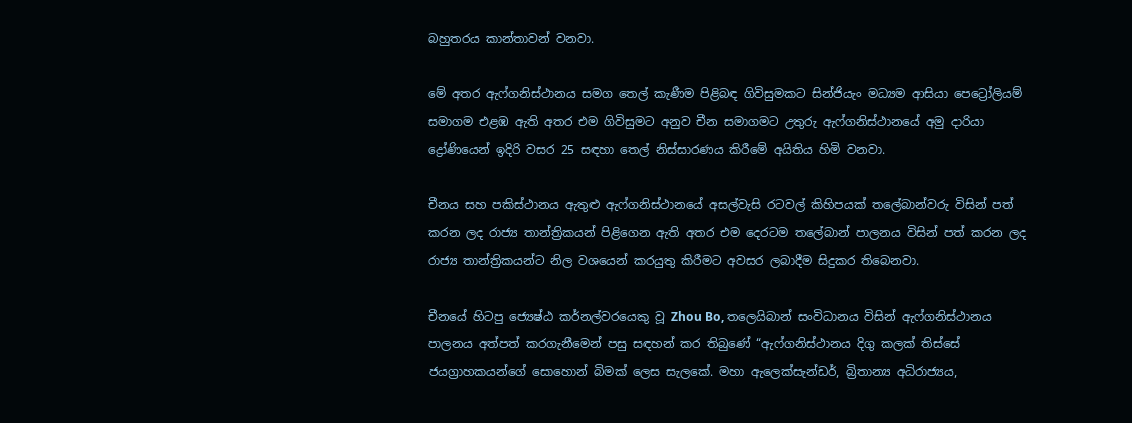බහුතරය කාන්තාවන් වනවා.

මේ අතර ඇෆ්ගනිස්ථානය සමග තෙල් කැණීම පිළිබඳ ගිවිසුමකට සින්ජියැං මධ්‍යම ආසියා පෙට්‍රෝලියම් සමාගම එළඹ ඇති අතර එම ගිවිසුමට අනුව චීන සමාගමට උතුරු ඇෆ්ගනිස්ථානයේ අමු දාරියා ද්‍රෝණියෙන් ඉදිරි වසර 25 සඳහා තෙල් නිස්සාරණය කිරීමේ අයිතිය හිමි වනවා.

චීනය සහ පකිස්ථානය ඇතුළු ඇෆ්ගනිස්ථානයේ අසල්වැසි රටවල් කිහිපයක් තලේබාන්වරු විසින් පත් කරන ලද රාජ්‍ය තාන්ත්‍රිකයන් පිළිගෙන ඇති අතර එම දෙරටම තලේබාන් පාලනය විසින් පත් කරන ලද රාජ්‍ය තාන්ත්‍රිකයන්ට නිල වශයෙන් කරයුතු කිරීමට අවසර ලබාදීම සිදුකර තිබෙනවා.

චීනයේ හිටපු ජ්‍යෙෂ්ඨ කර්නල්වරයෙකු වූ Zhou Bo, තලෙයිබාන් සංවිධානය විසින් ඇෆ්ගනිස්ථානය පාලනය අත්පත් කරගැනීමෙන් පසු සඳහන් කර තිබුණේ “ඇෆ්ගනිස්ථානය දිගු කලක් තිස්සේ ජයග්‍රාහකයන්ගේ සොහොන් බිමක් ලෙස සැලකේ. මහා ඇලෙක්සැන්ඩර්, බ්‍රිතාන්‍ය අධිරාජ්‍යය,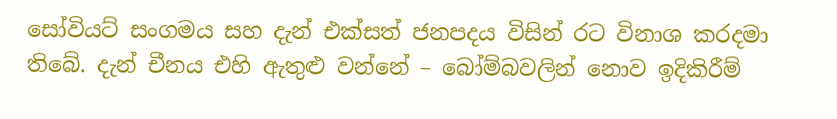සෝවියට් සංගමය සහ දැන් එක්සත් ජනපදය විසින් රට විනාශ කරදමා තිබේ. දැන් චීනය එහි ඇතුළු වන්නේ – බෝම්බවලින් නොව ඉදිකිරීම්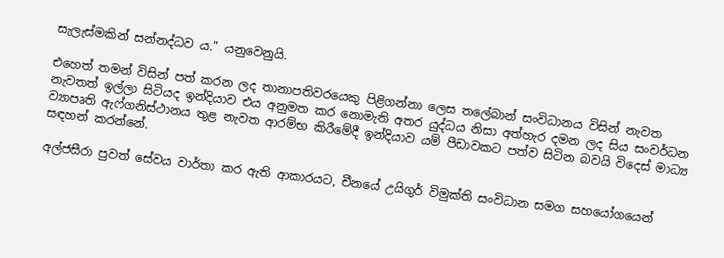සැලැස්මකින් සන්නද්ධව ය.” යනුවෙනුයි.

එහෙත් තමන් විසින් පත් කරන ලද තානාපතිවරයෙකු පිළිගන්නා ලෙස තලේබාන් සංවිධානය විසින් නැවත නැවතත් ඉල්ලා සිටියද ඉන්දියාව එය අනුමත කර නොමැති අතර යුද්ධය නිසා අත්හැර දමන ලද සිය සංවර්ධන ව්‍යාපෘති ඇෆ්ගනිස්ථානය තුළ නැවත ආරම්භ කිරීමේදී ඉන්දියාව යම් පීඩාවකට පත්ව සිටින බවයි විදෙස් මාධ්‍ය සඳහන් කරන්නේ.

අල්ජසීරා පුවත් සේවය වාර්තා කර ඇති ආකාරයට, චීනයේ උයිගුර් විමුක්ති සංවිධාන සමග සහයෝගයෙන්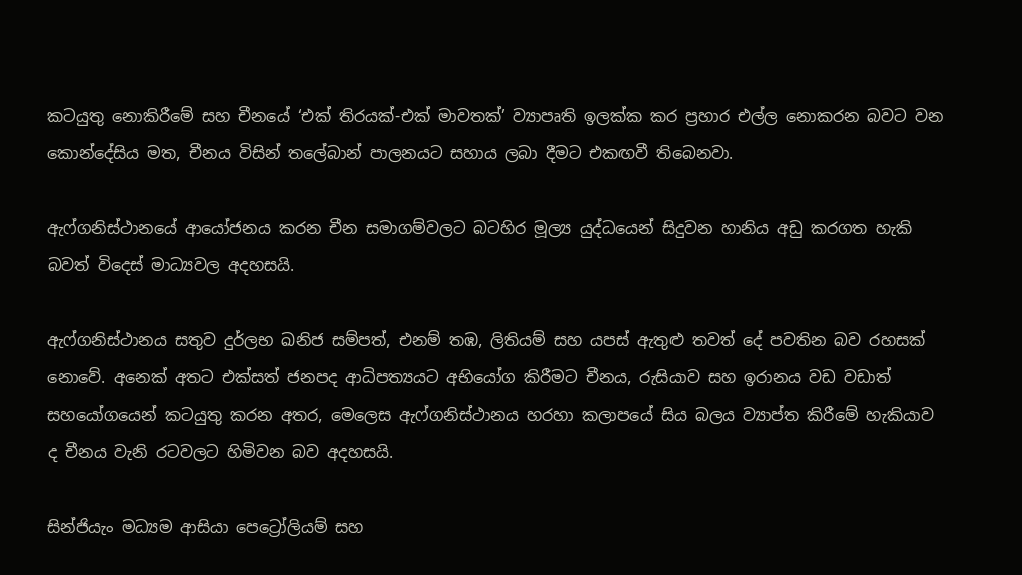කටයුතු නොකිරීමේ සහ චීනයේ ‘එක් තිරයක්-එක් මාවතක්’ ව්‍යාපෘති ඉලක්ක කර ප්‍රහාර එල්ල නොකරන බවට වන කොන්දේසිය මත, චීනය විසින් තලේබාන් පාලනයට සහාය ලබා දීමට එකඟවී තිබෙනවා.

ඇෆ්ගනිස්ථානයේ ආයෝජනය කරන චීන සමාගම්වලට බටහිර මූල්‍ය යුද්ධයෙන් සිදුවන හානිය අඩු කරගත හැකි බවත් විදෙස් මාධ්‍යවල අදහසයි.

ඇෆ්ගනිස්ථානය සතුව දුර්ලභ ඛනිජ සම්පත්, එනම් තඹ, ලිතියම් සහ යපස් ඇතුළු තවත් දේ පවතින බව රහසක් නොවේ. අනෙක් අතට එක්සත් ජනපද ආධිපත්‍යයට අභියෝග කිරීමට චීනය, රුසියාව සහ ඉරානය වඩ වඩාත් සහයෝගයෙන් කටයුතු කරන අතර, මෙලෙස ඇෆ්ගනිස්ථානය හරහා කලාපයේ සිය බලය ව්‍යාප්ත කිරීමේ හැකියාව ද චීනය වැනි රටවලට හිමිවන බව අදහසයි.

සින්ජියැං මධ්‍යම ආසියා පෙට්‍රෝලියම් සහ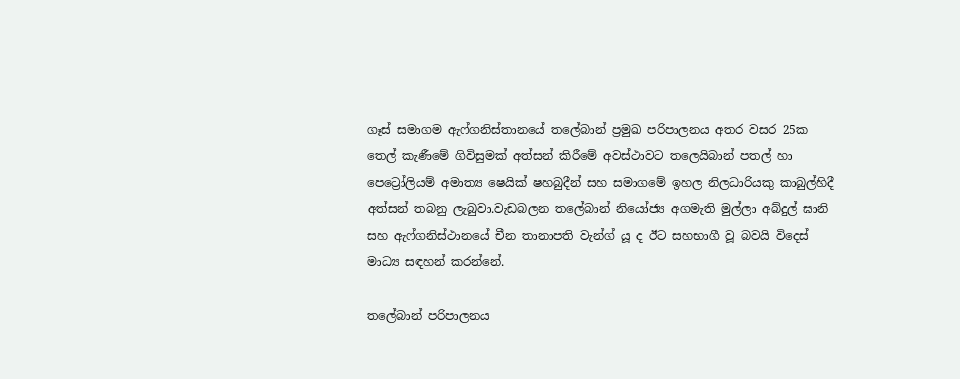ගෑස් සමාගම ඇෆ්ගනිස්තානයේ තලේබාන් ප්‍රමුඛ පරිපාලනය අතර වසර 25ක තෙල් කැණීමේ ගිවිසුමක් අත්සන් කිරීමේ අවස්ථාවට තලෙයිබාන් පතල් හා පෙට්‍රෝලියම් අමාත්‍ය ෂෙයික් ෂහබුදීන් සහ සමාගමේ ඉහල නිලධාරියකු කාබුල්හිදී අත්සන් තබනු ලැබුවා.වැඩබලන තලේබාන් නියෝජ්‍ය අගමැති මුල්ලා අබ්දුල් ඝානි සහ ඇෆ්ගනිස්ථානයේ චීන තානාපති වැන්ග් යූ ද ඊට සහභාගී වූ බවයි විදෙස් මාධ්‍ය සඳහන් කරන්නේ.

තලේබාන් පරිපාලනය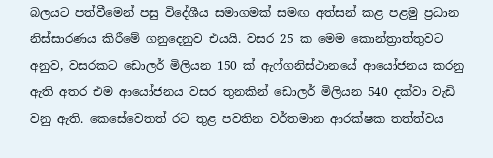බලයට පත්වීමෙන් පසු විදේශීය සමාගමක් සමඟ අත්සන් කළ පළමු ප්‍රධාන නිස්සාරණය කිරීමේ ගනුදෙනුව එයයි. වසර 25 ක මෙම කොන්ත්‍රාත්තුවට අනුව, වසරකට ඩොලර් මිලියන 150 ක් ඇෆ්ගනිස්ථානයේ ආයෝජනය කරනු ඇති අතර එම ආයෝජනය වසර තුනකින් ඩොලර් මිලියන 540 දක්වා වැඩි වනු ඇති. කෙසේවෙතත් රට තුළ පවතින වර්තමාන ආරක්ෂක තත්ත්වය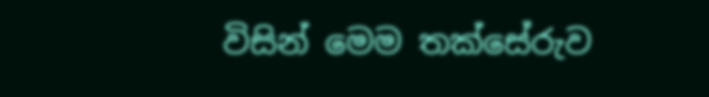විසින් මෙම තක්සේරුව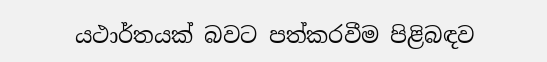යථාර්තයක් බවට පත්කරවීම පිළිබඳව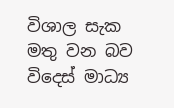විශාල සැක මතු වන බව විදෙස් මාධ්‍ය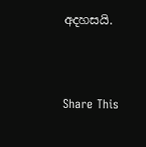අදහසයි.



Share This